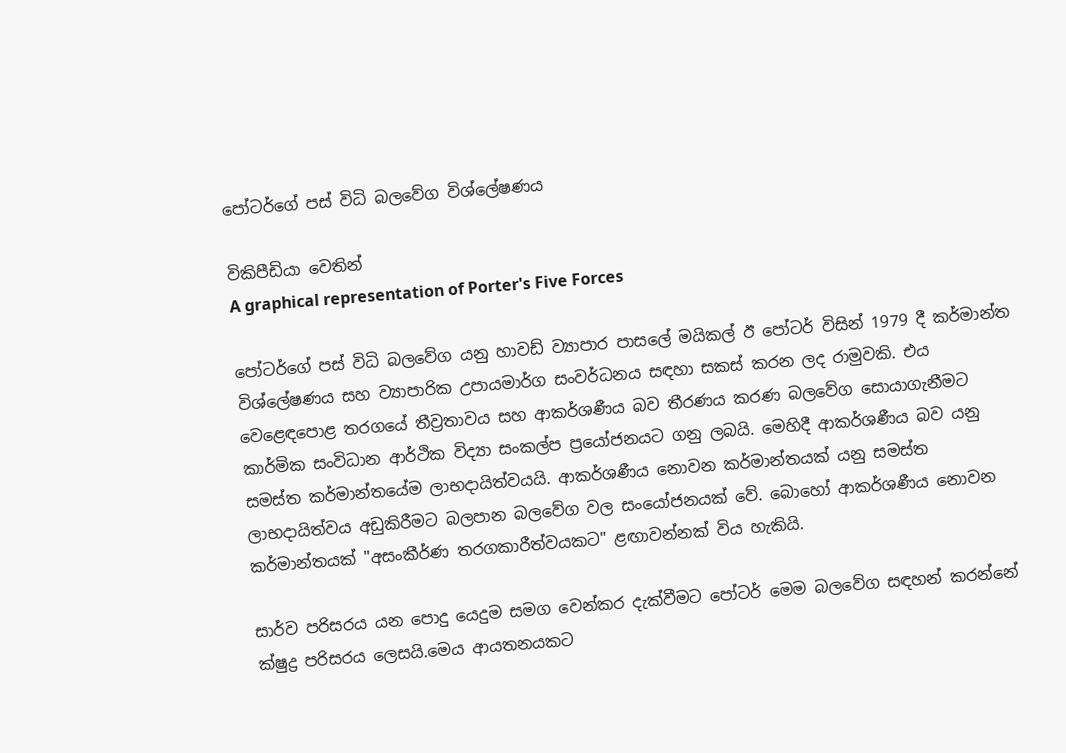පෝටර්ගේ පස් විධි බලවේග විශ්ලේෂණය

විකිපීඩියා වෙතින්
A graphical representation of Porter's Five Forces

පෝටර්ගේ පස් විධි බලවේග යනු හාවඩ් ව්‍යාපාර පාසලේ මයිකල් ඊ පෝටර් විසින් 1979 දී කර්මාන්ත විශ්ලේෂණය සහ ව්‍යාපාරික උපායමාර්ග සංවර්ධනය සඳහා සකස් කරන ලද රාමුවකි. එය වෙළෙඳපොළ තරගයේ තීව්‍රතාවය සහ ආකර්ශණීය බව තීරණය කරණ බලවේග සොයාගැනීමට කාර්මික සංවිධාන ආර්ථික විද්‍යා සංකල්ප ප්‍රයෝජනයට ගනු ලබයි. මෙහිදී ආකර්ශණීය බව යනු සමස්ත කර්මාන්තයේම ලාභදායිත්වයයි. ආකර්ශණීය නොවන කර්මාන්තයක් යනු සමස්ත ලාභදායිත්වය අඩුකිරීමට බලපාන බලවේග වල සංයෝජනයක් වේ. බොහෝ ආකර්ශණීය නොවන කර්මාන්තයක් "අසංකීර්ණ තරගකාරීත්වයකට" ළඟාවන්නක් විය හැකියි.

සාර්ව පරිසරය යන පොදු යෙදුම සමග වෙන්කර දැක්වීමට පෝටර් මෙම බලවේග සඳහන් කරන්නේ ක්ෂුද්‍ර පරිසරය ලෙසයි.මෙය ආයතනයකට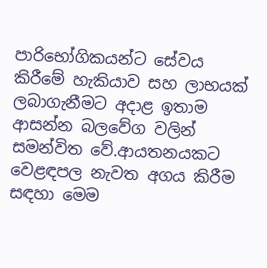පාරිභෝගිකයන්ට සේවය කිරීමේ හැකියාව සහ ලාභයක් ලබාගැනීමට අදාළ ඉතාම ආසන්න බලවේග වලින් සමන්විත වේ.ආයතනයකට වෙළඳපල නැවත අගය කිරීම සඳහා මෙම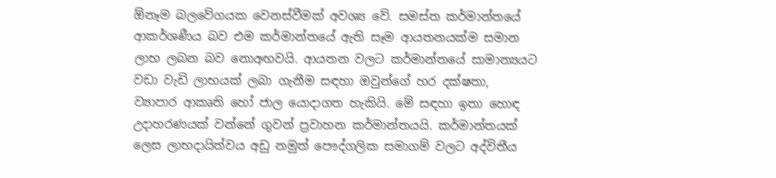ඕනෑම බලවේගයක වෙනස්වීමක් අවශ්‍ය වේ. සමස්ත කර්මාන්තයේ ආකර්ශණීය බව එම කර්මාන්තයේ ඇති සෑම ආයතනයක්ම සමාන ලාභ ලබන බව නොඅඟවයි. ආයතන වලට කර්මාන්තයේ සාමාන්‍යයට වඩා වැඩි ලාභයක් ලබා ගැනීම සඳහා ඔවුන්ගේ හර දක්ෂතා, ව්‍යාපාර ආකෘති හෝ ජාල යොදාගත හැකියි. මේ සඳහා ඉතා හොඳ උදාහරණයක් වන්නේ ගුවන් ප්‍රවාහන කර්මාන්තයයි. කර්මාන්තයක් ලෙස ලාභදායිත්වය අඩු නමුත් පෞද්ගලික සමාගම් වලට අද්විතීය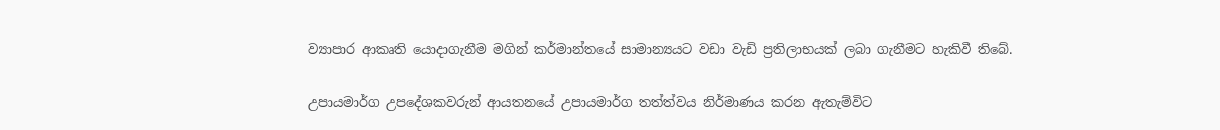ව්‍යාපාර ආකෘති යොදාගැනීම මගින් කර්මාන්තයේ සාමාන්‍යයට වඩා වැඩි ප්‍රතිලාභයක් ලබා ගැනීමට හැකිවී තිබේ.

උපායමාර්ග උපදේශකවරුන් ආයතනයේ උපායමාර්ග තත්ත්වය නිර්මාණය කරන ඇතැම්විට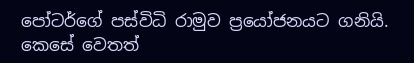පෝටර්ගේ පස්විධි රාමුව ප්‍රයෝජනයට ගනියි. කෙසේ වෙතත්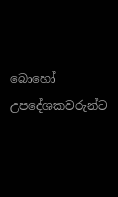බොහෝ උපදේශකවරුන්ට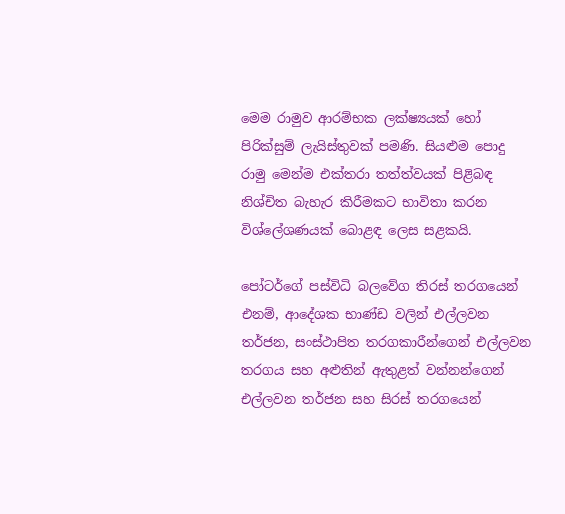මෙම රාමුව ආරම්භක ලක්ෂ්‍යයක් හෝ පිරික්සුම් ලැයිස්තුවක් පමණි. සියළුම පොදු රාමු මෙන්ම එක්තරා තත්ත්වයක් පිළිබඳ නිශ්චිත බැහැර කිරීමකට භාවිතා කරන විශ්ලේශණයක් බොළඳ ලෙස සළකයි.

පෝටර්ගේ පස්විධි බලවේග තිරස් තරගයෙන් එනම්, ආදේශක භාණ්ඩ වලින් එල්ලවන තර්ජන, සංස්ථාපිත තරගකාරීන්ගෙන් එල්ලවන තරගය සහ අළුතින් ඇතුළත් වන්නන්ගෙන් එල්ලවන තර්ජන සහ සිරස් තරගයෙන්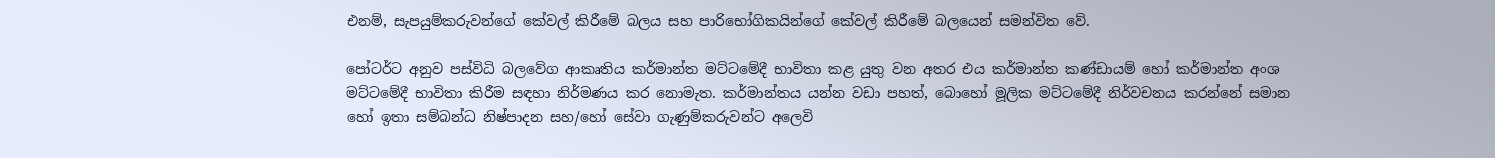එනම්, සැපයුම්කරුවන්ගේ කේවල් කිරීමේ බලය සහ පාරිභෝගිකයින්ගේ කේවල් කිරීමේ බලයෙන් සමන්විත වේ.

පෝටර්ට අනුව පස්විධි බලවේග ආකෘතිය කර්මාන්ත මට්ටමේදී භාවිතා කළ යුතු වන අතර එය කර්මාන්ත කණ්ඩායම් හෝ කර්මාන්ත අංශ මට්ටමේදී භාවිතා කිරීම සඳහා නිර්මණය කර නොමැත. කර්මාන්තය යන්න වඩා පහත්, බොහෝ මූලික මට්ටමේදී නිර්වචනය කරන්නේ සමාන හෝ ඉතා සම්බන්ධ නිෂ්පාදන සහ/හෝ සේවා ගැණුම්කරුවන්ට අලෙවි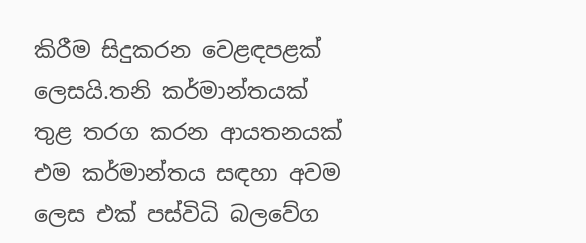කිරීම සිදුකරන වෙළඳපළක් ලෙසයි.තනි කර්මාන්තයක් තුළ තරග කරන ආයතනයක් එම කර්මාන්තය සඳහා අවම ලෙස එක් පස්විධි බලවේග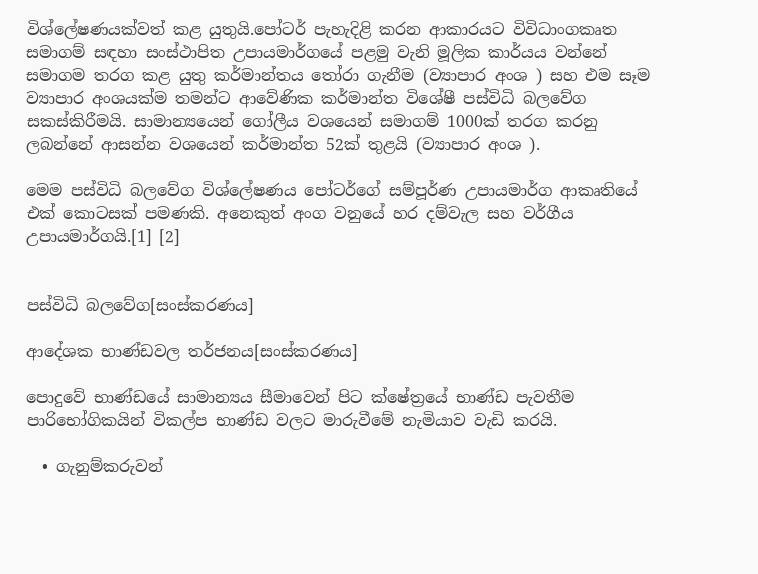විශ්ලේෂණයක්වත් කළ යුතුයි.පෝටර් පැහැදිළි කරන ආකාරයට විවිධාංගකෘත සමාගම් සඳහා සංස්ථාපිත උපායමාර්ගයේ පළමු වැනි මූලික කාර්යය වන්නේ සමාගම තරග කළ යුතු කර්මාන්තය තෝරා ගැනීම (ව්‍යාපාර අංශ ) සහ එම සෑම ව්‍යාපාර අංශයක්ම තමන්ට ආවේණික කර්මාන්ත විශේෂී පස්විධි බලවේග සකස්කිරීමයි. සාමාන්‍යයෙන් ගෝලීය වශයෙන් සමාගම් 1000ක් තරග කරනු ලබන්නේ ආසන්න වශයෙන් කර්මාන්ත 52ක් තුළයි (ව්‍යාපාර අංශ ).

මෙම පස්විධි බලවේග විශ්ලේෂණය පෝටර්ගේ සම්පූර්ණ උපායමාර්ග ආකෘතියේ එක් කොටසක් පමණකි. අනෙකුත් අංග වනුයේ හර දම්වැල සහ වර්ගීය උපායමාර්ගයි.[1] [2]


පස්විධි බලවේග[සංස්කරණය]

ආදේශක භාණ්ඩවල තර්ජනය[සංස්කරණය]

පොදුවේ භාණ්ඩයේ සාමාන්‍යය සීමාවෙන් පිට ක්ෂේත්‍රයේ භාණ්ඩ පැවතීම පාරිභෝගිකයින් විකල්ප භාණ්ඩ වලට මාරුවීමේ නැමියාව වැඩි කරයි.

  • ගැනුම්කරුවන්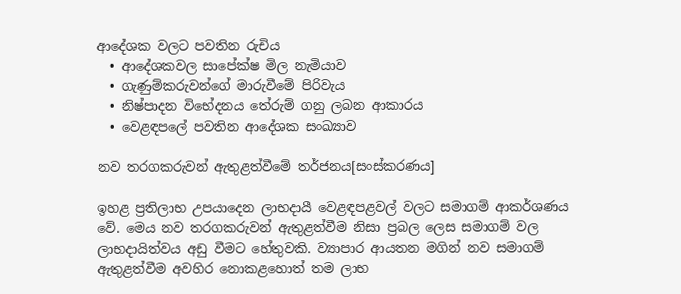ආදේශක වලට පවතින රුචිය
  • ආදේශකවල සාපේක්ෂ මිල නැමියාව
  • ගැණුම්කරුවන්ගේ මාරුවීමේ පිරිවැය
  • නිෂ්පාදන විභේදනය තේරුම් ගනු ලබන ආකාරය
  • වෙළඳපලේ පවතින ආදේශක සංඛ්‍යාව

නව තරගකරුවන් ඇතුළත්වීමේ තර්ජනය[සංස්කරණය]

ඉහළ ප්‍රතිලාභ උපයාදෙන ලාභදායී වෙළඳපළවල් වලට සමාගම් ආකර්ශණය වේ. මෙය නව තරගකරුවන් ඇතුළත්වීම නිසා ප්‍රබල ලෙස සමාගම් වල ලාභදායිත්වය අඩු වීමට හේතුවකි. ව්‍යාපාර ආයතන මගින් නව සමාගම් ඇතුළත්වීම අවහිර නොකළහොත් තම ලාභ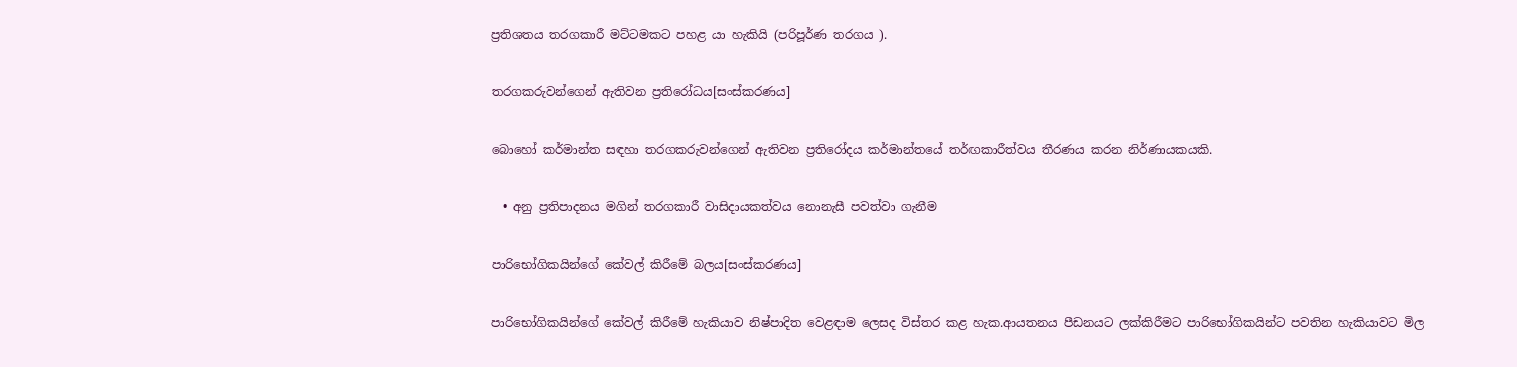ප්‍රතිශතය තරගකාරී මට්ටමකට පහළ යා හැකියි (පරිපූර්ණ තරගය ).

තරගකරුවන්ගෙන් ඇතිවන ප්‍රතිරෝධය[සංස්කරණය]

බොහෝ කර්මාන්ත සඳහා තරගකරුවන්ගෙන් ඇතිවන ප්‍රතිරෝදය කර්මාන්තයේ තර්ඟකාරීත්වය තීරණය කරන නිර්ණායකයකි.

  • අනු ප්‍රතිපාදනය මගින් තරගකාරී වාසිදායකත්වය නොනැසී පවත්වා ගැනීම

පාරිභෝගිකයින්ගේ කේවල් කිරීමේ බලය[සංස්කරණය]

පාරිභෝගිකයින්ගේ කේවල් කිරීමේ හැකියාව නිෂ්පාදිත වෙළඳාම ලෙසද විස්තර කළ හැක.ආයතනය පීඩනයට ලක්කිරීමට පාරිභෝගිකයින්ට පවතින හැකියාවට මිල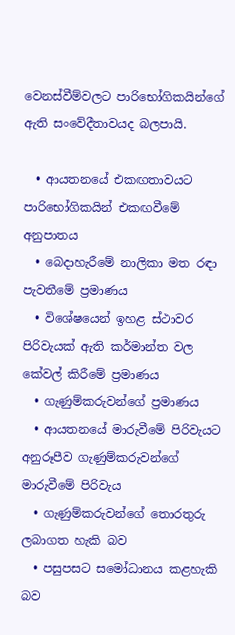වෙනස්වීම්වලට පාරිභෝගිකයින්ගේ ඇති සංවේදීතාවයද බලපායි.

  • ආයතනයේ එකඟතාවයට පාරිභෝගිකයින් එකඟවීමේ අනුපාතය
  • බෙදාහැරීමේ නාලිකා මත රඳා පැවතීමේ ප්‍රමාණය
  • විශේෂයෙන් ඉහළ ස්ථාවර පිරිවැයක් ඇති කර්මාන්ත වල කේවල් කිරීමේ ප්‍රමාණය
  • ගැණුම්කරුවන්ගේ ප්‍රමාණය
  • ආයතනයේ මාරුවීමේ පිරිවැයට අනුරූපීව ගැණුම්කරුවන්ගේ මාරුවීමේ පිරිවැය
  • ගැණුම්කරුවන්ගේ තොරතුරු ලබාගත හැකි බව
  • පසුපසට සමෝධානය කළහැකි බව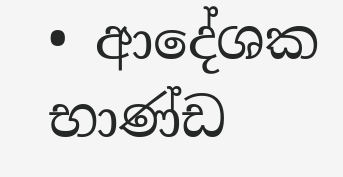• ආදේශක භාණ්ඩ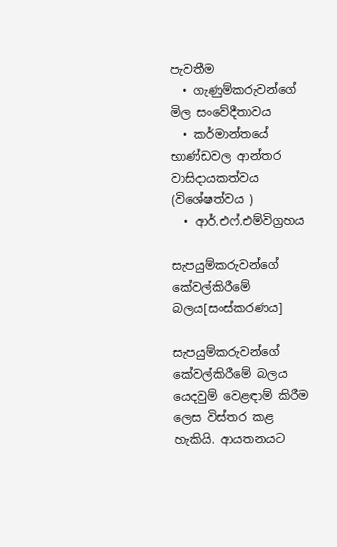පැවතීම
  • ගැණුම්කරුවන්ගේ මිල සංවේදීතාවය
  • කර්මාන්තයේ භාණ්ඩවල ආන්තර වාසිදායකත්වය (විශේෂත්වය )
  • ආර්.එෆ්.එම්විග්‍රහය

සැපයුම්කරුවන්ගේ කේවල්කිරීමේ බලය[සංස්කරණය]

සැපයුම්කරුවන්ගේ කේවල්කිරීමේ බලය යෙදවුම් වෙළඳාම් කිරීම ලෙස විස්තර කළ හැකියි. ආයතනයට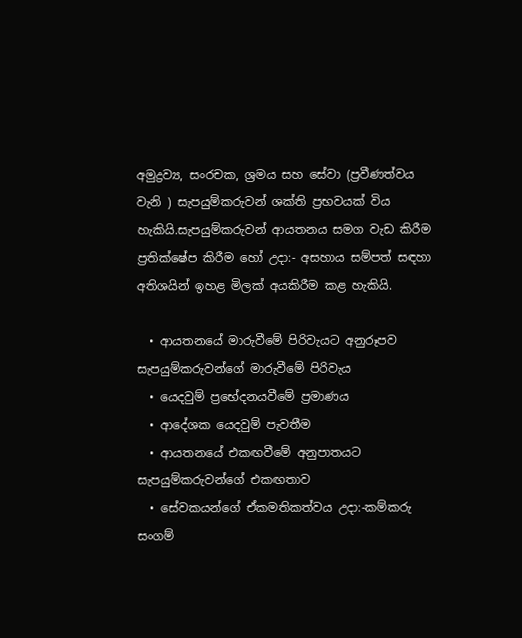අමුද්‍රව්‍ය, සංරචක, ශ්‍රමය සහ සේවා (ප්‍රවීණත්වය වැනි ) සැපයුම්කරුවන් ශක්ති ප්‍රභවයක් විය හැකියි.සැපයුම්කරුවන් ආයතනය සමග වැඩ කිරීම ප්‍රතික්ෂේප කිරීම හෝ උදා:- අසහාය සම්පත් සඳහා අතිශයින් ඉහළ මිලක් අයකිරීම කළ හැකියි.

  • ආයතනයේ මාරුවීමේ පිරිවැයට අනුරූපව සැපයුම්කරුවන්ගේ මාරුවීමේ පිරිවැය
  • යෙදවුම් ප්‍රභේදනයවීමේ ප්‍රමාණය
  • ආදේශක යෙදවුම් පැවතීම
  • ආයතනයේ එකඟවීමේ අනුපාතයට සැපයුම්කරුවන්ගේ එකඟතාව
  • සේවකයන්ගේ ඒකමතිකත්වය උදා:-කම්කරු සංගම්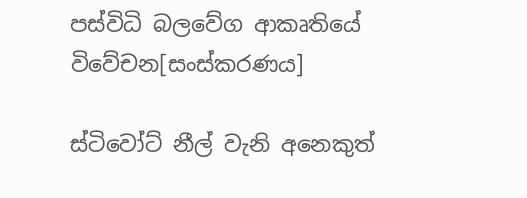පස්විධි බලවේග ආකෘතියේ විවේචන[සංස්කරණය]

ස්ටිවෝට් නීල් වැනි අනෙකුත්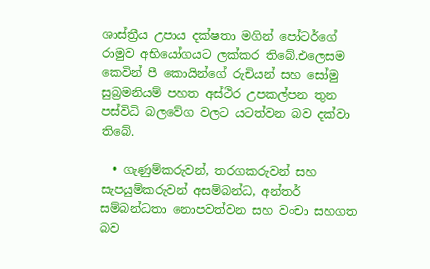ශාස්ත්‍රීය උපාය දක්ෂතා මගින් පෝටර්ගේ රාමුව අභියෝගයට ලක්කර තිබේ.එලෙසම කෙවින් පී කොයින්ගේ රුචියන් සහ සෝමු සුබ්‍රමනියම් පහත අස්ථිර උපකල්පන තුන පස්විධි බලවේග වලට යටත්වන බව දක්වා තිබේ.

  • ගැණුම්කරුවන්, තරගකරුවන් සහ සැපයුම්කරුවන් අසම්බන්ධ, අන්තර් සම්බන්ධතා නොපවත්වන සහ වංචා සහගත බව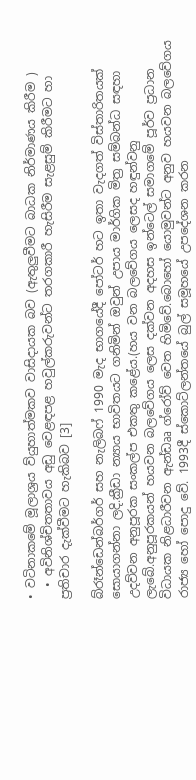• වටිනාකමේ මූලාශ්‍රය ව්යුහාත්මකව වාසිදායක බව (ඇතුලුවීමට බාධක නිර්මාණය කිරීම )
  • අවිනිශ්චිතතාවය අඩු වෙළඳපළ හවුල්කරුවන්ට තරගකාරී හැසිරීම සැළසුම් කිරීමට හා ප්‍රතිචාර දැක්වීමට හැකිබව [3]

බ්රෑන්ඩෙන්බර්ගර් සහ නැලිබෆ් 1990 මැද භාගයේදී පෝටර් හට ඉතා වැදගත් විස්තාරිතයක් සොයාගන්නා ලදි.ක්‍රීඩා න්‍යාය භාවිතයට ගනිමින් ඔවුන් උපාය මාර්ගික මිත්‍ර සම්බන්ධ සඳහා උදව්වන අනුපූරක සංකල්ප එකතු කළේය.(හය වන බලවේගය ලෙසද හඳුන්වනු ලැබේ.අනුපූරකයන් හයවන බලවේගය ලෙස දක්වන අදහස ඉන්ටෙල් සමාගමේ පූර්ව ප්‍රධාන විධායක නිළධාරීවන ඇන්ඩෲ ග්රෝව් වෙත හිමිවේ.බොහෝ යොමුවන්ට අනුව හයවන බලවේගය රාජ්‍ය හෝ පොදු වේ. 1993දී ස්කොට්ලන්තයේ බුල් සමූහයේ උපදේශන කරන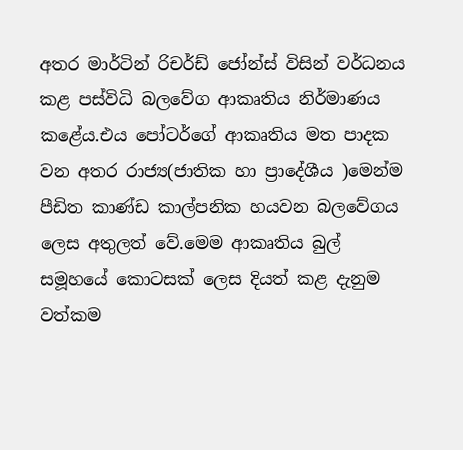අතර මාර්ටින් රිචර්ඩ් ජෝන්ස් විසින් වර්ධනය කළ පස්විධි බලවේග ආකෘතිය නිර්මාණය කළේය.එය පෝටර්ගේ ආකෘතිය මත පාදක වන අතර රාජ්‍ය(ජාතික හා ප්‍රාදේශීය )මෙන්ම පීඩිත කාණ්ඩ කාල්පනික හයවන බලවේගය ලෙස අතුලත් වේ.මෙම ආකෘතිය බුල් සමූහයේ කොටසක් ලෙස දියත් කළ දැනුම වත්කම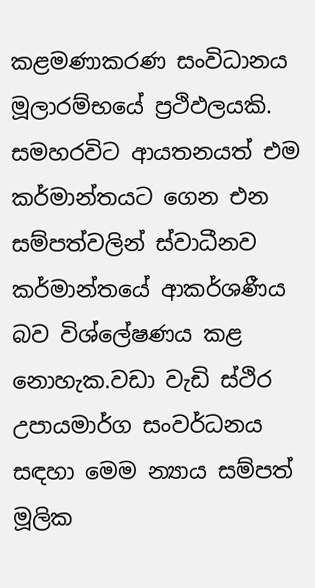කළමණාකරණ සංවිධානය මූලාරම්භයේ ප්‍රථිඵලයකි. සමහරවිට ආයතනයත් එම කර්මාන්තයට ගෙන එන සම්පත්වලින් ස්වාධීනව කර්මාන්තයේ ආකර්ශණීය බව විශ්ලේෂණය කළ නොහැක.වඩා වැඩි ස්ථිර උපායමාර්ග සංවර්ධනය සඳහා මෙම න්‍යාය සම්පත් මූලික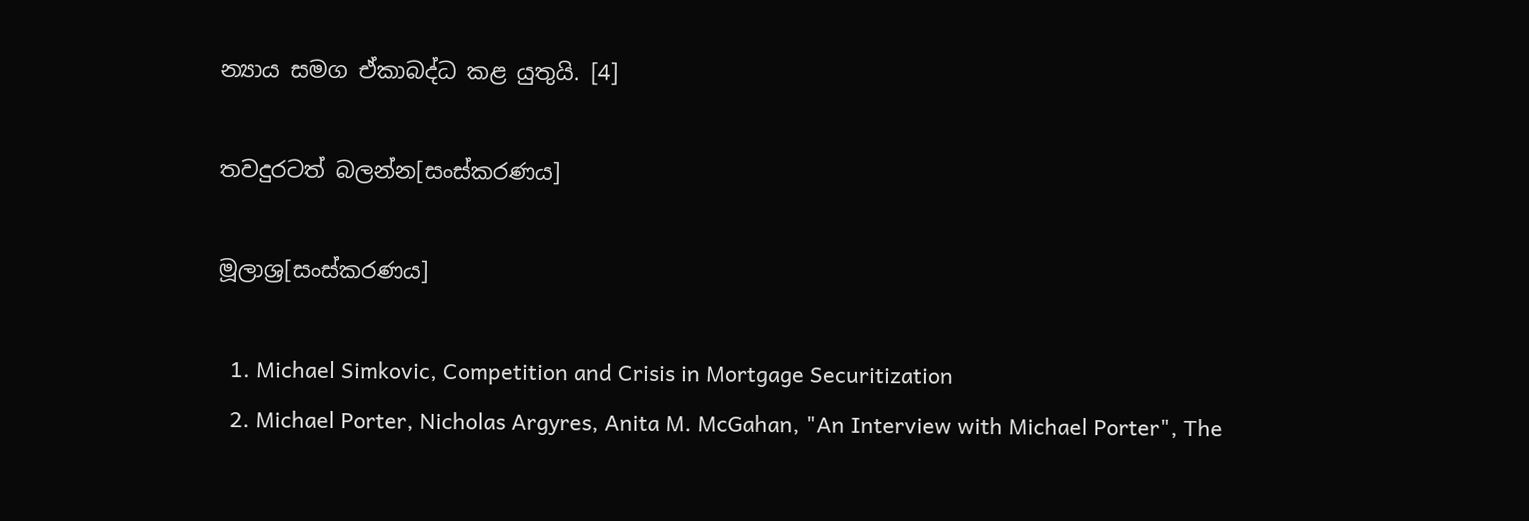න්‍යාය සමග ඒකාබද්ධ කළ යුතුයි. [4]

තවදුරටත් බලන්න[සංස්කරණය]

මූලාශ්‍ර[සංස්කරණය]

  1. Michael Simkovic, Competition and Crisis in Mortgage Securitization
  2. Michael Porter, Nicholas Argyres, Anita M. McGahan, "An Interview with Michael Porter", The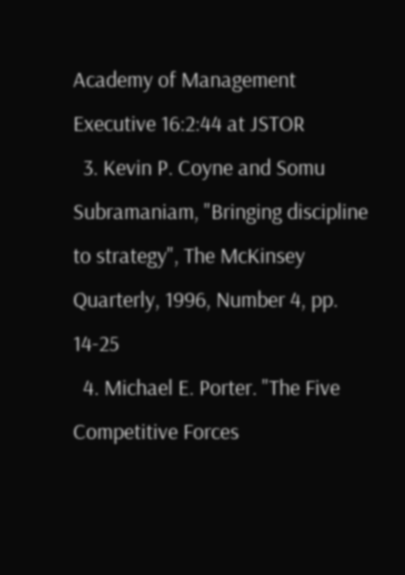Academy of Management Executive 16:2:44 at JSTOR
  3. Kevin P. Coyne and Somu Subramaniam, "Bringing discipline to strategy", The McKinsey Quarterly, 1996, Number 4, pp. 14-25
  4. Michael E. Porter. "The Five Competitive Forces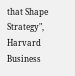that Shape Strategy", Harvard Business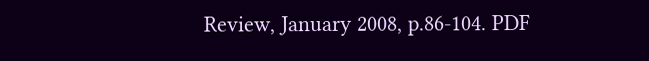Review, January 2008, p.86-104. PDF